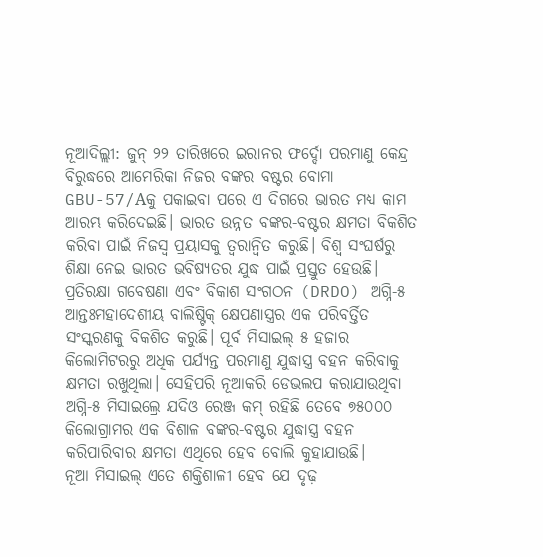ନୂଆଦିଲ୍ଲୀ: ଜୁନ୍ ୨୨ ତାରିଖରେ ଇରାନର ଫର୍ଦ୍ଦୋ ପରମାଣୁ କେନ୍ଦ୍ର ବିରୁଦ୍ଧରେ ଆମେରିକା ନିଜର ବଙ୍କର ବଷ୍ଟର ବୋମା GBU-57/Aକୁ ପକାଇବା ପରେ ଏ ଦିଗରେ ଭାରତ ମଧ୍ୟ କାମ ଆରମ୍ଭ କରିଦେଇଛି। ଭାରତ ଉନ୍ନତ ବଙ୍କର-ବଷ୍ଟର କ୍ଷମତା ବିକଶିତ କରିବା ପାଇଁ ନିଜସ୍ୱ ପ୍ରୟାସକୁ ତ୍ୱରାନ୍ୱିତ କରୁଛି। ବିଶ୍ୱ ସଂଘର୍ଷରୁ ଶିକ୍ଷା ନେଇ ଭାରତ ଭବିଷ୍ୟତର ଯୁଦ୍ଧ ପାଇଁ ପ୍ରସ୍ତୁତ ହେଉଛି।
ପ୍ରତିରକ୍ଷା ଗବେଷଣା ଏବଂ ବିକାଶ ସଂଗଠନ (DRDO) ଅଗ୍ନି-୫ ଆନ୍ତଃମହାଦେଶୀୟ ବାଲିଷ୍ଟିକ୍ କ୍ଷେପଣାସ୍ତ୍ରର ଏକ ପରିବର୍ତ୍ତିତ ସଂସ୍କରଣକୁ ବିକଶିତ କରୁଛି। ପୂର୍ବ ମିସାଇଲ୍ ୫ ହଜାର କିଲୋମିଟରରୁ ଅଧିକ ପର୍ଯ୍ୟନ୍ତ ପରମାଣୁ ଯୁଦ୍ଧାସ୍ତ୍ର ବହନ କରିବାକୁ କ୍ଷମତା ରଖୁଥିଲା। ସେହିପରି ନୂଆକରି ଡେଭଲପ କରାଯାଉଥିବା ଅଗ୍ନି-୫ ମିସାଇଲ୍ରେ ଯଦିଓ ରେଞ୍ଜ କମ୍ ରହିଛି ତେବେ ୭୫୦୦୦ କିଲୋଗ୍ରାମର ଏକ ବିଶାଳ ବଙ୍କର-ବଷ୍ଟର ଯୁଦ୍ଧାସ୍ତ୍ର ବହନ କରିପାରିବାର କ୍ଷମତା ଏଥିରେ ହେବ ବୋଲି କୁହାଯାଉଛି।
ନୂଆ ମିସାଇଲ୍ ଏତେ ଶକ୍ତିଶାଳୀ ହେବ ଯେ ଦୃଢ଼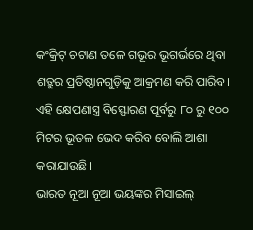କଂକ୍ରିଟ୍ ଚଟାଣ ତଳେ ଗଭୂର ଭୂଗର୍ଭରେ ଥିବା ଶତ୍ରୁର ପ୍ରତିଷ୍ଠାନଗୁଡ଼ିକୁ ଆକ୍ରମଣ କରି ପାରିବ। ଏହି କ୍ଷେପଣାସ୍ତ୍ର ବିସ୍ଫୋରଣ ପୂର୍ବରୁ ୮୦ ରୁ ୧୦୦ ମିଟର ଭୂତଳ ଭେଦ କରିବ ବୋଲି ଆଶା କରାଯାଉଛି।
ଭାରତ ନୂଆ ନୂଆ ଭୟଙ୍କର ମିସାଇଲ୍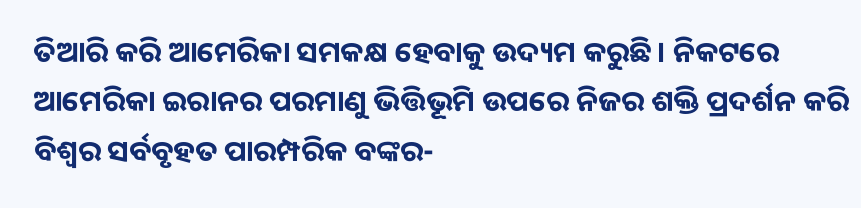ତିଆରି କରି ଆମେରିକା ସମକକ୍ଷ ହେବାକୁ ଉଦ୍ୟମ କରୁଛି। ନିକଟରେ ଆମେରିକା ଇରାନର ପରମାଣୁ ଭିତ୍ତିଭୂମି ଉପରେ ନିଜର ଶକ୍ତି ପ୍ରଦର୍ଶନ କରି ବିଶ୍ୱର ସର୍ବବୃହତ ପାରମ୍ପରିକ ବଙ୍କର-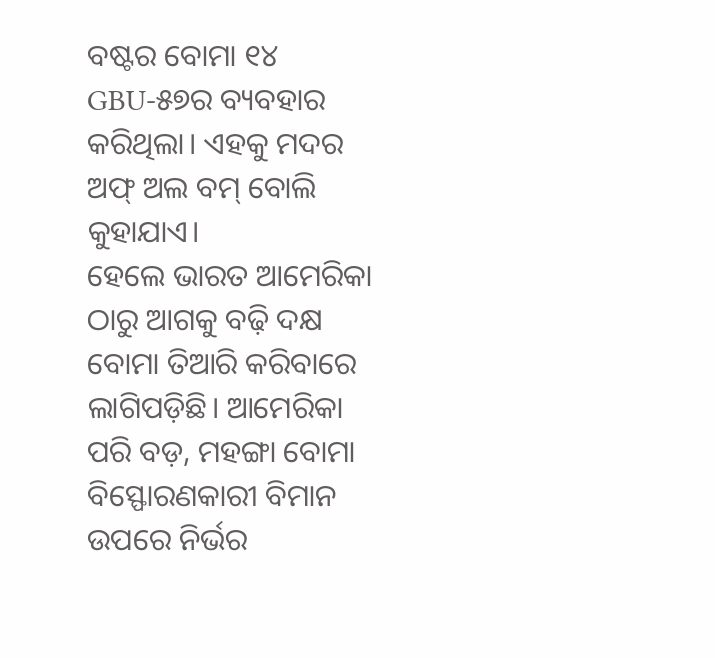ବଷ୍ଟର ବୋମା ୧୪ GBU-୫୭ର ବ୍ୟବହାର କରିଥିଲା। ଏହକୁ ମଦର ଅଫ୍ ଅଲ ବମ୍ ବୋଲି କୁହାଯାଏ।
ହେଲେ ଭାରତ ଆମେରିକା ଠାରୁ ଆଗକୁ ବଢ଼ି ଦକ୍ଷ ବୋମା ତିଆରି କରିବାରେ ଲାଗିପଡ଼ିଛି। ଆମେରିକା ପରି ବଡ଼, ମହଙ୍ଗା ବୋମା ବିସ୍ଫୋରଣକାରୀ ବିମାନ ଉପରେ ନିର୍ଭର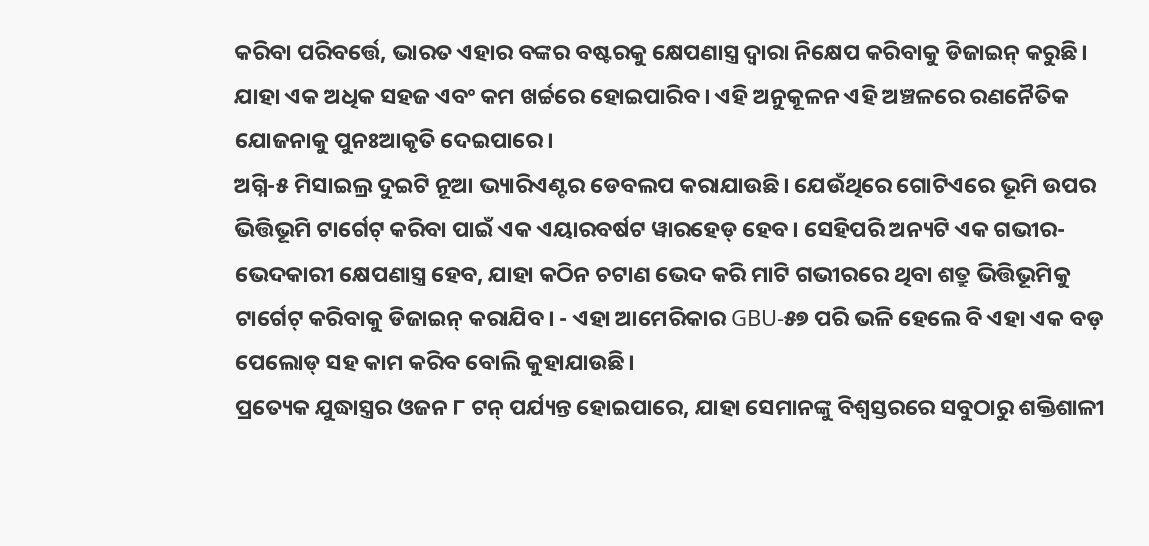କରିବା ପରିବର୍ତ୍ତେ, ଭାରତ ଏହାର ବଙ୍କର ବଷ୍ଟରକୁ କ୍ଷେପଣାସ୍ତ୍ର ଦ୍ୱାରା ନିକ୍ଷେପ କରିବାକୁ ଡିଜାଇନ୍ କରୁଛି। ଯାହା ଏକ ଅଧିକ ସହଜ ଏବଂ କମ ଖର୍ଚ୍ଚରେ ହୋଇପାରିବ। ଏହି ଅନୁକୂଳନ ଏହି ଅଞ୍ଚଳରେ ରଣନୈତିକ ଯୋଜନାକୁ ପୁନଃଆକୃତି ଦେଇପାରେ।
ଅଗ୍ନି-୫ ମିସାଇଲ୍ର ଦୁଇଟି ନୂଆ ଭ୍ୟାରିଏଣ୍ଟର ଡେବଲପ କରାଯାଉଛି। ଯେଉଁଥିରେ ଗୋଟିଏରେ ଭୂମି ଉପର ଭିତ୍ତିଭୂମି ଟାର୍ଗେଟ୍ କରିବା ପାଇଁ ଏକ ଏୟାରବର୍ଷଟ ୱାରହେଡ୍ ହେବ। ସେହିପରି ଅନ୍ୟଟି ଏକ ଗଭୀର-ଭେଦକାରୀ କ୍ଷେପଣାସ୍ତ୍ର ହେବ, ଯାହା କଠିନ ଚଟାଣ ଭେଦ କରି ମାଟି ଗଭୀରରେ ଥିବା ଶତ୍ରୁ ଭିତ୍ତିଭୂମିକୁ ଟାର୍ଗେଟ୍ କରିବାକୁ ଡିଜାଇନ୍ କରାଯିବ। - ଏହା ଆମେରିକାର GBU-୫୭ ପରି ଭଳି ହେଲେ ବି ଏହା ଏକ ବଡ଼ ପେଲୋଡ୍ ସହ କାମ କରିବ ବୋଲି କୁହାଯାଉଛି।
ପ୍ରତ୍ୟେକ ଯୁଦ୍ଧାସ୍ତ୍ରର ଓଜନ ୮ ଟନ୍ ପର୍ଯ୍ୟନ୍ତ ହୋଇପାରେ, ଯାହା ସେମାନଙ୍କୁ ବିଶ୍ୱସ୍ତରରେ ସବୁଠାରୁ ଶକ୍ତିଶାଳୀ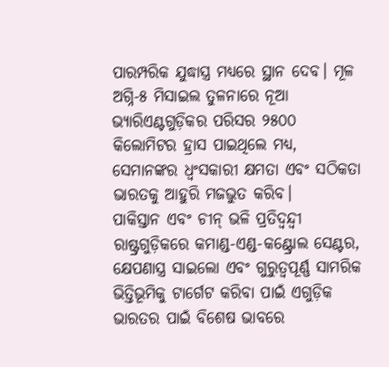ପାରମ୍ପରିକ ଯୁଦ୍ଧାସ୍ତ୍ର ମଧ୍ୟରେ ସ୍ଥାନ ଦେବ। ମୂଳ ଅଗ୍ନି-୫ ମିସାଇଲ ତୁଳନାରେ ନୂଆ ଭ୍ୟାରିଏଣ୍ଟଗୁଡ଼ିକର ପରିସର ୨୫୦୦ କିଲୋମିଟର ହ୍ରାସ ପାଇଥିଲେ ମଧ୍ୟ, ସେମାନଙ୍କର ଧ୍ୱଂସକାରୀ କ୍ଷମତା ଏବଂ ସଠିକତା ଭାରତକୁ ଆହୁରି ମଜଭୁତ କରିବ।
ପାକିସ୍ତାନ ଏବଂ ଚୀନ୍ ଭଳି ପ୍ରତିଦ୍ୱନ୍ଦ୍ୱୀ ରାଷ୍ଟ୍ରଗୁଡ଼ିକରେ କମାଣ୍ଡ-ଏଣ୍ଡ-କଣ୍ଟ୍ରୋଲ ସେଣ୍ଟର, କ୍ଷେପଣାସ୍ତ୍ର ସାଇଲୋ ଏବଂ ଗୁରୁତ୍ୱପୂର୍ଣ୍ଣ ସାମରିକ ଭିତ୍ତିଭୂମିକୁ ଟାର୍ଗେଟ କରିବା ପାଇଁ ଏଗୁଡ଼ିକ ଭାରତର ପାଇଁ ବିଶେଷ ଭାବରେ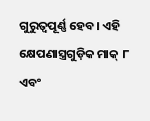ଗୁରୁତ୍ୱପୂର୍ଣ୍ଣ ହେବ। ଏହି କ୍ଷେପଣାସ୍ତ୍ରଗୁଡ଼ିକ ମାକ୍ ୮ ଏବଂ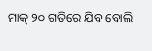ମାକ୍ ୨୦ ଗତିରେ ଯିବ ବୋଲି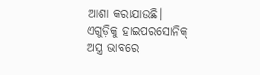ଆଶା କରାଯାଉଛି। ଏଗୁଡ଼ିକୁ ହାଇପରସୋନିକ୍ ଅସ୍ତ୍ର ଭାବରେ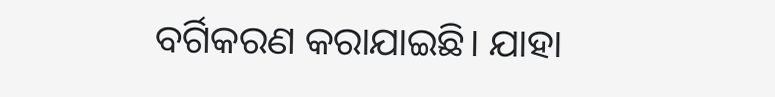ବର୍ଗିକରଣ କରାଯାଇଛି। ଯାହା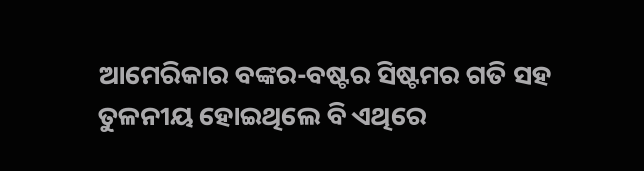ଆମେରିକାର ବଙ୍କର-ବଷ୍ଟର ସିଷ୍ଟମର ଗତି ସହ ତୁଳନୀୟ ହୋଇଥିଲେ ବି ଏଥିରେ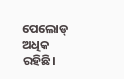ପେଲୋଡ୍ ଅଧିକ ରହିଛି।